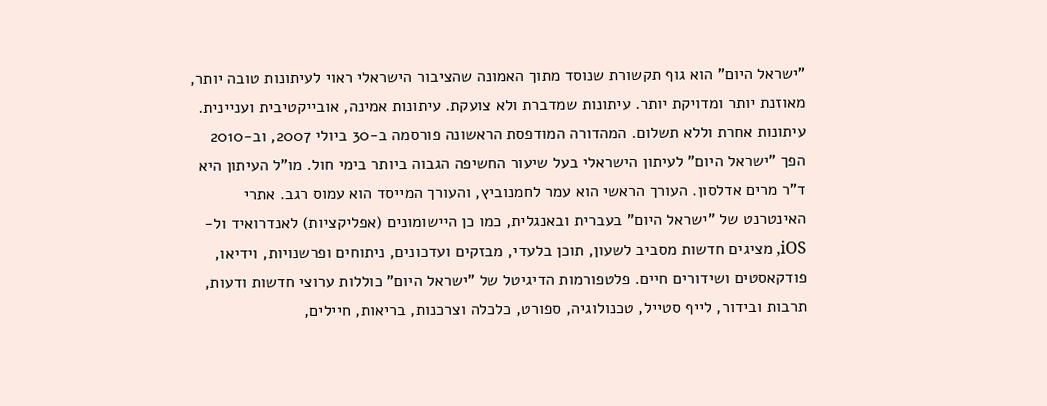"ישראל היום" הוא גוף תקשורת שנוסד מתוך האמונה שהציבור הישראלי ראוי לעיתונות טובה יותר, מאוזנת יותר ומדויקת יותר. עיתונות שמדברת ולא צועקת. עיתונות אמינה, אובייקטיבית ועניינית. עיתונות אחרת וללא תשלום. המהדורה המודפסת הראשונה פורסמה ב-30 ביולי 2007, וב-2010 הפך "ישראל היום" לעיתון הישראלי בעל שיעור החשיפה הגבוה ביותר בימי חול. מו"ל העיתון היא ד"ר מרים אדלסון. העורך הראשי הוא עמר לחמנוביץ, והעורך המייסד הוא עמוס רגב. אתרי האינטרנט של "ישראל היום" בעברית ובאנגלית, כמו כן היישומונים (אפליקציות) לאנדרואיד ול-iOS, מציגים חדשות מסביב לשעון, תוכן בלעדי, מבזקים ועדכונים, ניתוחים ופרשנויות, וידיאו, פודקאסטים ושידורים חיים. פלטפורמות הדיגיטל של "ישראל היום" כוללות ערוצי חדשות ודעות, תרבות ובידור, לייף סטייל, טכנולוגיה, ספורט, כלכלה וצרכנות, בריאות, חיילים,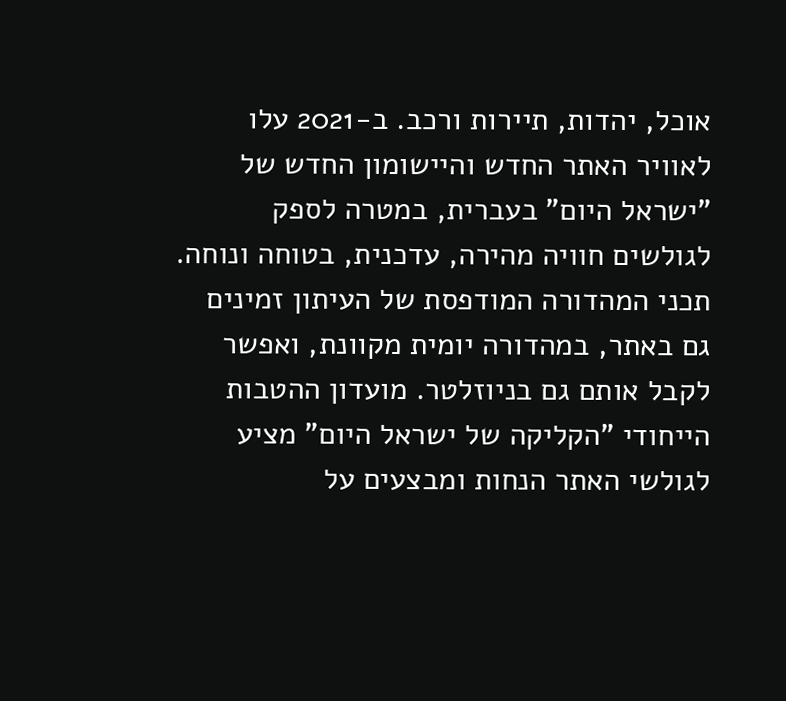אוכל, יהדות, תיירות ורכב. ב-2021 עלו לאוויר האתר החדש והיישומון החדש של "ישראל היום" בעברית, במטרה לספק לגולשים חוויה מהירה, עדכנית, בטוחה ונוחה. תכני המהדורה המודפסת של העיתון זמינים גם באתר, במהדורה יומית מקוונת, ואפשר לקבל אותם גם בניוזלטר. מועדון ההטבות הייחודי "הקליקה של ישראל היום" מציע לגולשי האתר הנחות ומבצעים על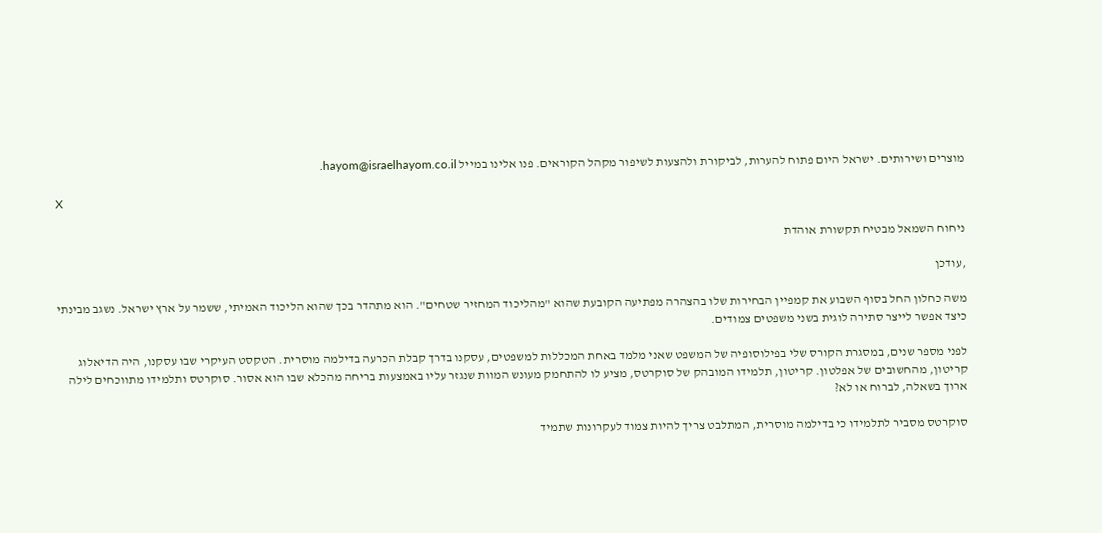מוצרים ושירותים. ישראל היום פתוח להערות, לביקורת ולהצעות לשיפור מקהל הקוראים. פנו אלינו במייל hayom@israelhayom.co.il.

X

ניחוח השמאל מבטיח תקשורת אוהדת

,עודכן

משה כחלון החל בסוף השבוע את קמפיין הבחירות שלו בהצהרה מפתיעה הקובעת שהוא "מהליכוד המחזיר שטחים". הוא מתהדר בכך שהוא הליכוד האמיתי, ששמר על ארץ ישראל. נשגב מבינתי כיצד אפשר לייצר סתירה לוגית בשני משפטים צמודים.

לפני מספר שנים, במסגרת הקורס שלי בפילוסופיה של המשפט שאני מלמד באחת המכללות למשפטים, עסקנו בדרך קבלת הכרעה בדילמה מוסרית. הטקסט העיקרי שבו עסקנו, היה הדיאלוג קריטון, מהחשובים של אפלטון. קריטון, תלמידו המובהק של סוקרטס, מציע לו להתחמק מעונש המוות שנגזר עליו באמצעות בריחה מהכלא שבו הוא אסור. סוקרטס ותלמידו מתווכחים לילה ארוך בשאלה, לברוח או לא?

סוקרטס מסביר לתלמידו כי בדילמה מוסרית, המתלבט צריך להיות צמוד לעקרונות שתמיד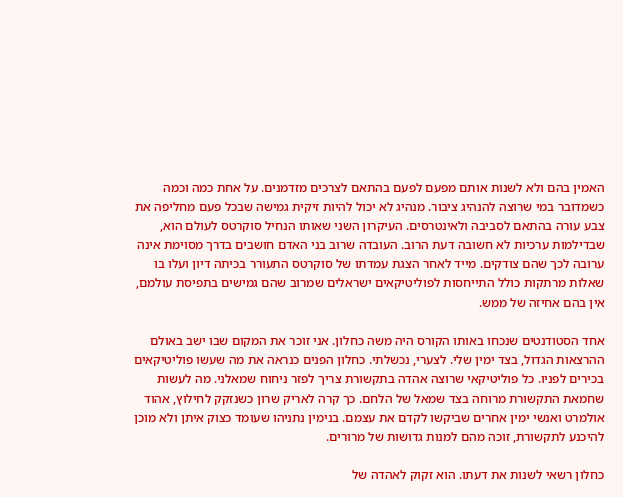האמין בהם ולא לשנות אותם מפעם לפעם בהתאם לצרכים מזדמנים. על אחת כמה וכמה כשמדובר במי שרוצה להנהיג ציבור. מנהיג לא יכול להיות זיקית גמישה שבכל פעם מחליפה את צבע עורה בהתאם לסביבה ולאינטרסים. העיקרון השני שאותו הנחיל סוקרטס לעולם הוא, שבדילמות ערכיות לא חשובה דעת הרוב. העובדה שרוב בני האדם חושבים בדרך מסוימת אינה ערובה לכך שהם צודקים. מייד לאחר הצגת עמדתו של סוקרטס התעורר בכיתה דיון ועלו בו שאלות מרתקות כולל התייחסות לפוליטיקאים ישראלים שמרוב שהם גמישים בתפיסת עולמם, אין בהם אחיזה של ממש.

אחד הסטודנטים שנכחו באותו הקורס היה משה כחלון. אני זוכר את המקום שבו ישב באולם ההרצאות הגדול, בצד ימין שלי. לצערי, נכשלתי. כחלון הפנים כנראה את מה שעשו פוליטיקאים בכירים לפניו. כל פוליטיקאי שרוצה אהדה בתקשורת צריך לפזר ניחוח שמאלני. מה לעשות שחמאת התקשורת מרוחה בצד שמאל של הלחם. כך קרה לאריק שרון כשנזקק לחילוץ, אהוד אולמרט ואנשי ימין אחרים שביקשו לקדם את עצמם. בנימין נתניהו שעומד כצוק איתן ולא מוכן להיכנע לתקשורת, זוכה מהם למנות גדושות של מרורים.

כחלון רשאי לשנות את דעתו. הוא זקוק לאהדה של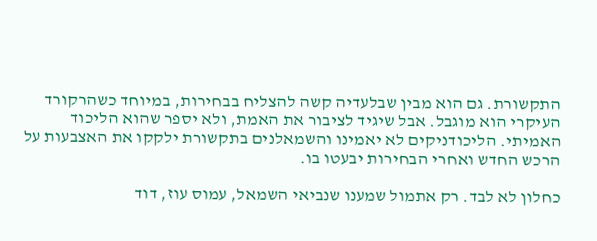התקשורת. גם הוא מבין שבלעדיה קשה להצליח בבחירות, במיוחד כשהרקורד העיקרי הוא מוגבל. אבל שיגיד לציבור את האמת, ולא יספר שהוא הליכוד האמיתי. הליכודניקים לא יאמינו והשמאלנים בתקשורת ילקקו את האצבעות על הרכש החדש ואחרי הבחירות יבעטו בו.

כחלון לא לבד. רק אתמול שמענו שנביאי השמאל, עמוס עוז, דוד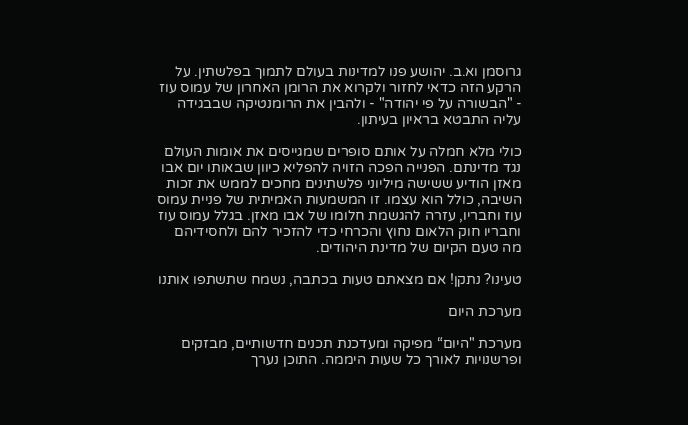גרוסמן וא.ב. יהושע פנו למדינות בעולם לתמוך בפלשתין. על הרקע הזה כדאי לחזור ולקרוא את הרומן האחרון של עמוס עוז - "הבשורה על פי יהודה" - ולהבין את הרומנטיקה שבבגידה עליה התבטא בראיון בעיתון.

כולי מלא חמלה על אותם סופרים שמגייסים את אומות העולם נגד מדינתם. הפנייה הפכה הזויה להפליא כיוון שבאותו יום אבו מאזן הודיע ששישה מיליוני פלשתינים מחכים לממש את זכות השיבה, כולל הוא עצמו. זו המשמעות האמיתית של פניית עמוס עוז וחבריו, עזרה להגשמת חלומו של אבו מאזן. בגלל עמוס עוז וחבריו חוק הלאום נחוץ והכרחי כדי להזכיר להם ולחסידיהם מה טעם הקיום של מדינת היהודים.

טעינו? נתקן! אם מצאתם טעות בכתבה, נשמח שתשתפו אותנו

מערכת היום

מערכת "היום“ מפיקה ומעדכנת תכנים חדשותיים, מבזקים ופרשנויות לאורך כל שעות היממה. התוכן נערך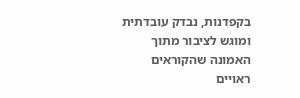בקפדנות, נבדק עובדתית ומוגש לציבור מתוך האמונה שהקוראים ראויים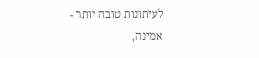לעיתונות טובה יותר - אמינה,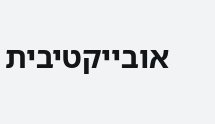אובייקטיבית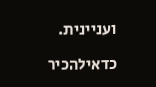ועניינית.

כדאילהכיר